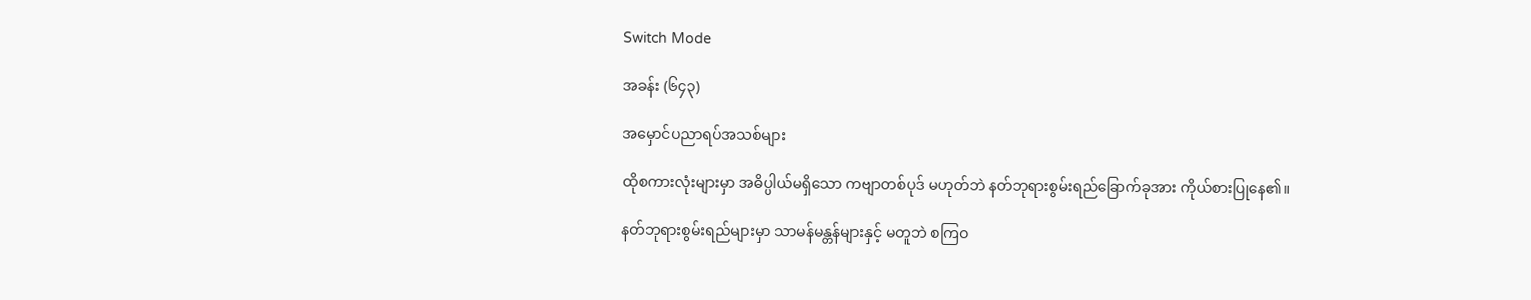Switch Mode

အခန်း (၆၄၃)

အမှောင်ပညာရပ်အသစ်များ

ထိုစကားလုံးများမှာ အဓိပ္ပါယ်မရှိသော ကဗျာတစ်ပုဒ် မဟုတ်ဘဲ နတ်ဘုရားစွမ်းရည်ခြောက်ခုအား ကိုယ်စားပြုနေ၏။

နတ်ဘုရားစွမ်းရည်များမှာ သာမန်မန္တန်များနှင့် မတူဘဲ စကြဝ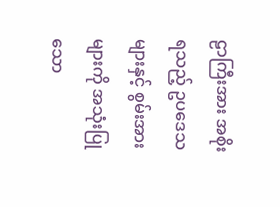ဠာကြီးအား အစိုးရသည့် ဥပဒေသများနှင့် စွမ်းအားများကို အသုံးပြုသော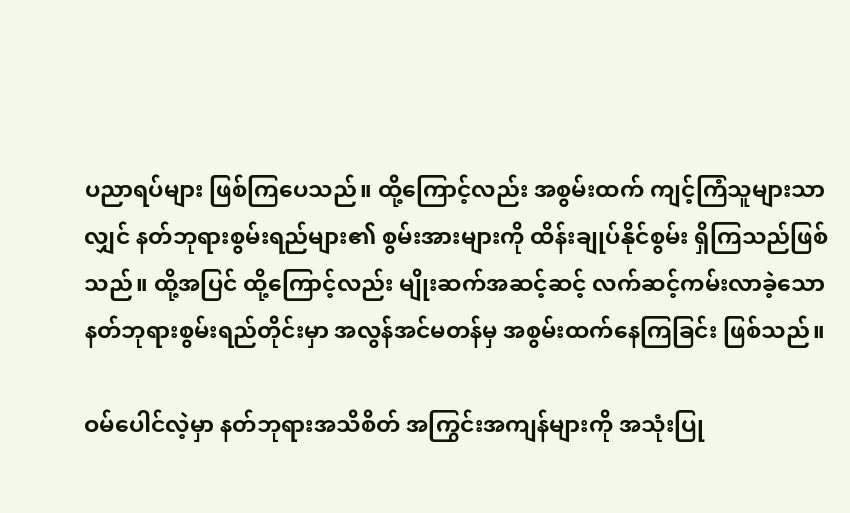ပညာရပ်များ ဖြစ်ကြပေသည်။ ထို့ကြောင့်လည်း အစွမ်းထက် ကျင့်ကြံသူများသာလျှင် နတ်ဘုရားစွမ်းရည်များ၏ စွမ်းအားများကို ထိန်းချုပ်နိုင်စွမ်း ရှိကြသည်ဖြစ်သည်။ ထို့အပြင် ထို့ကြောင့်လည်း မျိုးဆက်အဆင့်ဆင့် လက်ဆင့်ကမ်းလာခဲ့သော နတ်ဘုရားစွမ်းရည်တိုင်းမှာ အလွန်အင်မတန်မှ အစွမ်းထက်နေကြခြင်း ဖြစ်သည်။

ဝမ်ပေါင်လဲ့မှာ နတ်ဘုရားအသိစိတ် အကြွင်းအကျန်များကို အသုံးပြု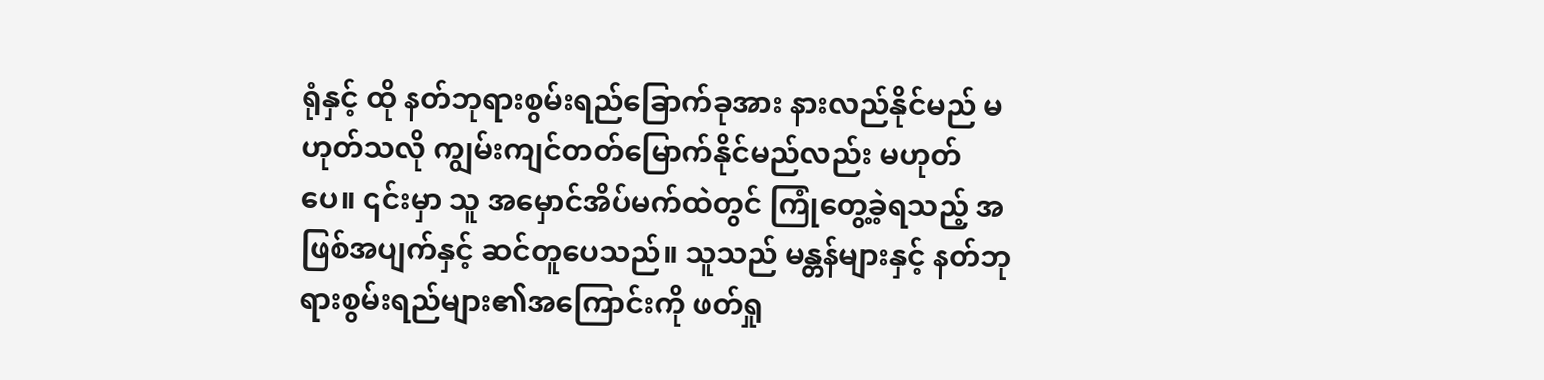ရုံနှင့် ထို နတ်ဘုရားစွမ်းရည်ခြောက်ခုအား နားလည်နိုင်မည် မဟုတ်သလို ကျွမ်းကျင်တတ်မြောက်နိုင်မည်လည်း မဟုတ်ပေ။ ၎င်းမှာ သူ အမှောင်အိပ်မက်ထဲတွင် ကြုံတွေ့ခဲ့ရသည့် အဖြစ်အပျက်နှင့် ဆင်တူပေသည်။ သူသည် မန္တန်များနှင့် နတ်ဘုရားစွမ်းရည်များ၏အကြောင်းကို ဖတ်ရှု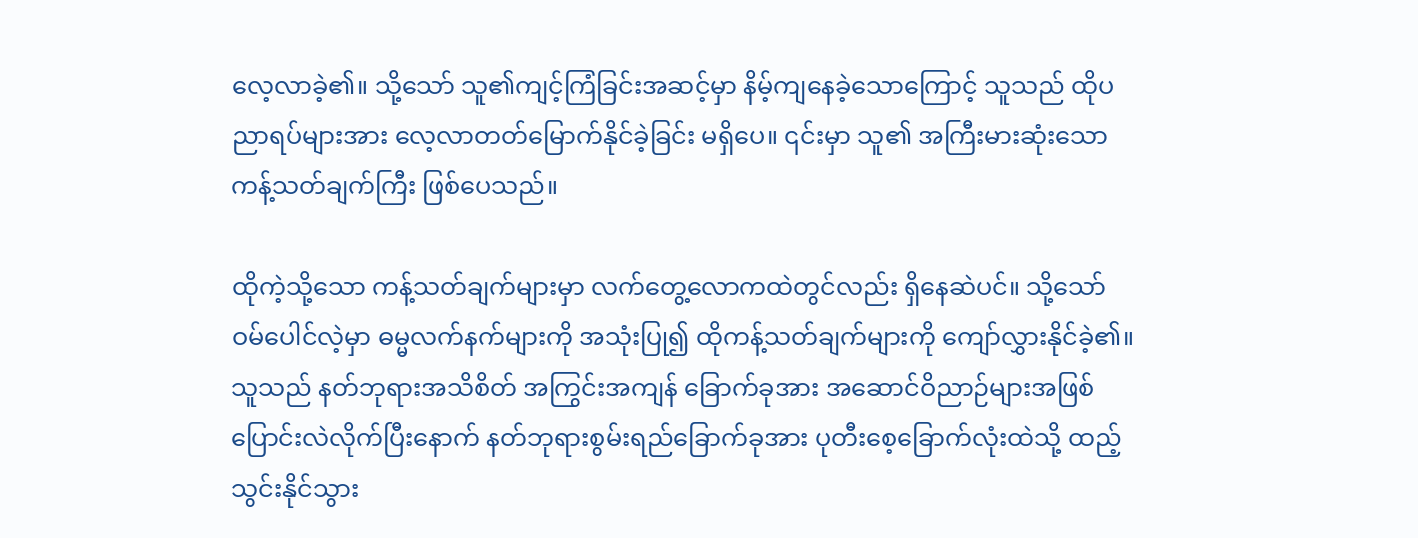လေ့လာခဲ့၏။ သို့သော် သူ၏ကျင့်ကြံခြင်းအဆင့်မှာ နိမ့်ကျနေခဲ့သောကြောင့် သူသည် ထိုပညာရပ်များအား လေ့လာတတ်မြောက်နိုင်ခဲ့ခြင်း မရှိပေ။ ၎င်းမှာ သူ၏ အကြီးမားဆုံးသော ကန့်သတ်ချက်ကြီး ဖြစ်ပေသည်။

ထိုကဲ့သို့သော ကန့်သတ်ချက်များမှာ လက်တွေ့လောကထဲတွင်လည်း ရှိနေဆဲပင်။ သို့သော် ဝမ်ပေါင်လဲ့မှာ ဓမ္မလက်နက်များကို အသုံးပြု၍ ထိုကန့်သတ်ချက်များကို ကျော်လွှားနိုင်ခဲ့၏။ သူသည် နတ်ဘုရားအသိစိတ် အကြွင်းအကျန် ခြောက်ခုအား အဆောင်ဝိညာဉ်များအဖြစ် ပြောင်းလဲလိုက်ပြီးနောက် နတ်ဘုရားစွမ်းရည်ခြောက်ခုအား ပုတီးစေ့ခြောက်လုံးထဲသို့ ထည့်သွင်းနိုင်သွား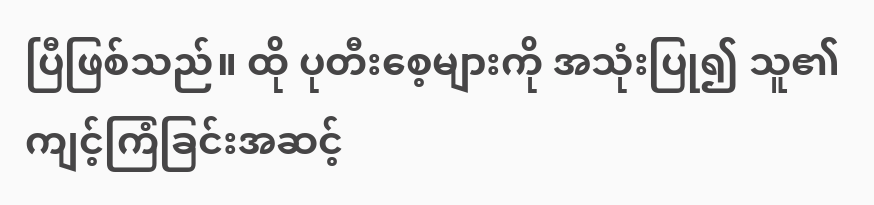ပြီဖြစ်သည်။ ထို ပုတီးစေ့များကို အသုံးပြု၍ သူ၏ကျင့်ကြံခြင်းအဆင့်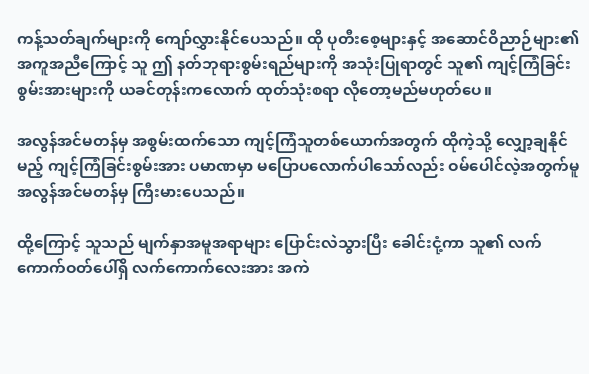ကန့်သတ်ချက်များကို ကျော်လွှားနိုင်ပေသည်။ ထို ပုတီးစေ့များနှင့် အဆောင်ဝိညာဉ်များ၏ အကူအညီကြောင့် သူ ဤ နတ်ဘုရားစွမ်းရည်များကို အသုံးပြုရာတွင် သူ၏ ကျင့်ကြံခြင်းစွမ်းအားများကို ယခင်တုန်းကလောက် ထုတ်သုံးစရာ လိုတော့မည်မဟုတ်ပေ။

အလွန်အင်မတန်မှ အစွမ်းထက်သော ကျင့်ကြံသူတစ်ယောက်အတွက် ထိုကဲ့သို့ လျှော့ချနိုင်မည့် ကျင့်ကြံခြင်းစွမ်းအား ပမာဏမှာ မပြောပလောက်ပါသော်လည်း ဝမ်ပေါင်လဲ့အတွက်မူ အလွန်အင်မတန်မှ ကြီးမားပေသည်။

ထို့ကြောင့် သူသည် မျက်နှာအမူအရာများ ပြောင်းလဲသွားပြီး ခေါင်းငုံ့ကာ သူ၏ လက်ကောက်ဝတ်ပေါ်ရှိ လက်ကောက်လေးအား အကဲ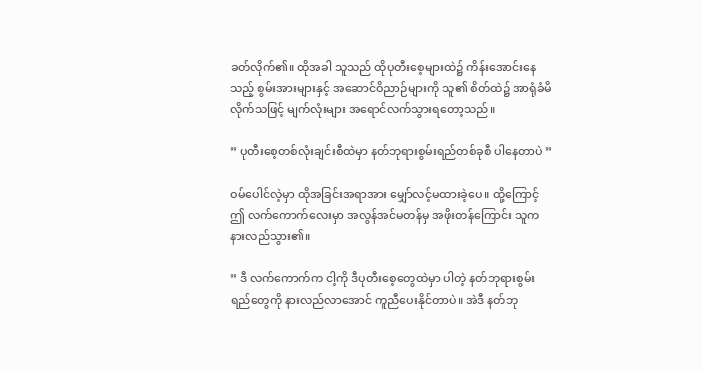ခတ်လိုက်၏။ ထိုအခါ သူသည် ထိုပုတီးစေ့များထဲ၌ ကိန်းအောင်းနေသည့် စွမ်းအားများနှင့် အဆောင်ဝိညာဉ်များကို သူ၏ စိတ်ထဲ၌ အာရုံခံမိလိုက်သဖြင့် မျက်လုံးများ အရောင်လက်သွားရတော့သည်။

” ပုတီးစေ့တစ်လုံးချင်းစီထဲမှာ နတ်ဘုရားစွမ်းရည်တစ်ခုစီ ပါနေတာပဲ ”

ဝမ်ပေါင်လဲ့မှာ ထိုအခြင်းအရာအား မျှော်လင့်မထားခဲ့ပေ။ ထို့ကြောင့် ဤ လက်ကောက်လေးမှာ အလွန်အင်မတန်မှ အဖိုးတန်ကြောင်း သူက နားလည်သွား၏။

” ဒီ လက်ကောက်က ငါ့ကို ဒီပုတီးစေ့တွေထဲမှာ ပါတဲ့ နတ်ဘုရားစွမ်းရည်တွေကို နားလည်လာအောင် ကူညီပေးနိုင်တာပဲ။ အဲဒီ နတ်ဘု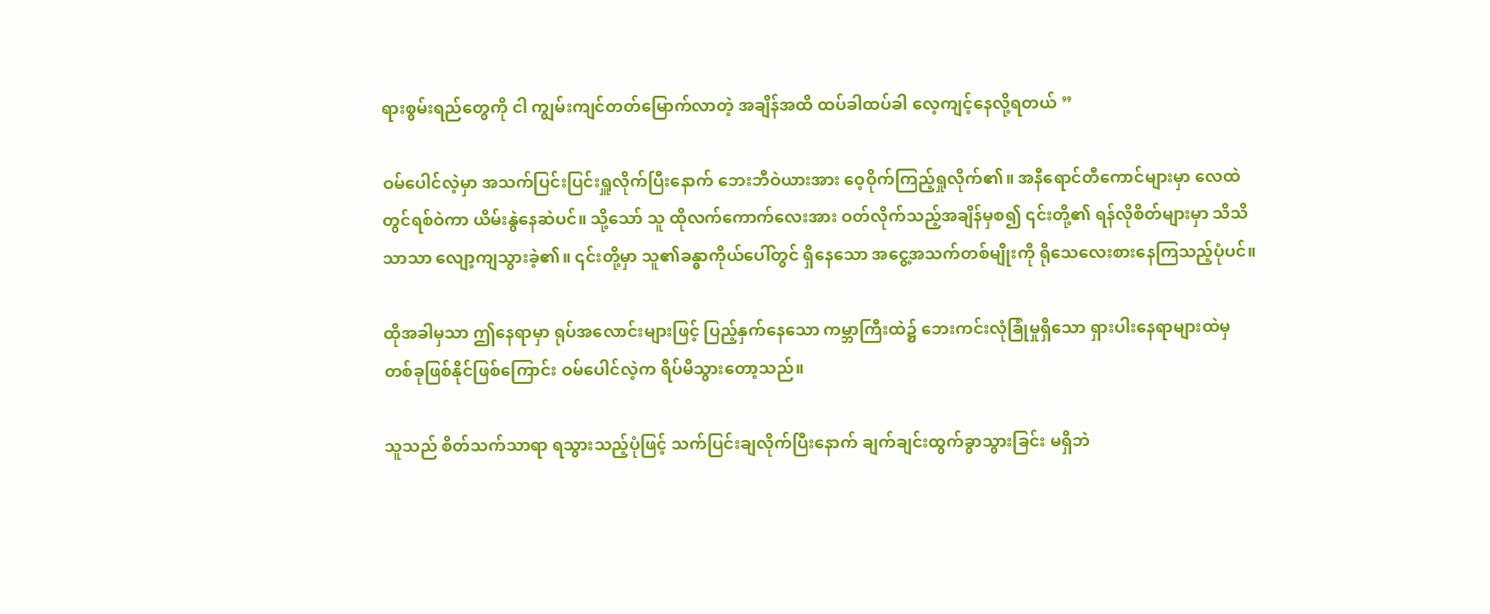ရားစွမ်းရည်‌တွေကို ငါ ကျွမ်းကျင်တတ်မြောက်လာတဲ့ အချိန်အထိ ထပ်ခါထပ်ခါ လေ့ကျင့်နေလို့ရတယ် ”

ဝမ်ပေါင်လဲ့မှာ အသက်ပြင်းပြင်းရှူလိုက်ပြီးနောက် ဘေးဘီဝဲယားအား ဝေ့ဝိုက်ကြည့်ရှုလိုက်၏။ အနီရောင်တီကောင်များမှာ လေထဲတွင်ရစ်ဝဲကာ ယိမ်းနွဲနေဆဲပင်။ သို့သော် သူ ထိုလက်ကောက်လေးအား ဝတ်လိုက်သည့်အချိန်မှစ၍ ၎င်းတို့၏ ရန်လိုစိတ်များမှာ သိသိသာသာ လျော့ကျသွားခဲ့၏။ ၎င်းတို့မှာ သူ၏ခန္ဓာကိုယ်ပေါ်တွင် ရှိနေသော အငွေ့အသက်တစ်မျိုးကို ရိုသေလေးစားနေကြသည့်ပုံပင်။

ထိုအခါမှသာ ဤနေရာမှာ ရုပ်အလောင်းများဖြင့် ပြည့်နှက်နေသော ကမ္ဘာကြီးထဲ၌ ဘေးကင်းလုံခြုံမှုရှိသော ရှားပါးနေရာများထဲမှ တစ်ခုဖြစ်နိုင်ဖြစ်ကြောင်း ဝမ်ပေါင်လဲ့က ရိပ်မိသွားတော့သည်။

သူသည် စိတ်သက်သာရာ ရသွားသည့်ပုံဖြင့် သက်ပြင်းချလိုက်ပြီးနောက် ချက်ချင်းထွက်ခွာသွားခြင်း မရှိဘဲ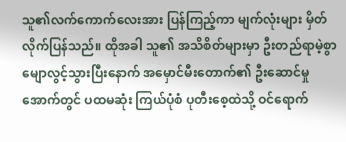သူ၏လက်ကောက်လေးအား ပြန်ကြည့်ကာ မျက်လုံးများ မှိတ်လိုက်ပြန်သည်။ ထိုအခါ သူ၏ အသိစိတ်များမှာ ဦးတည်ရာမဲ့စွာ မျောလွင့်သွားပြီးနောက် အမှောင်မီးတောက်၏ ဦးဆောင်မှုအောက်တွင် ပထမဆုံး ကြယ်ပုံစံ ပုတီးစေ့ထဲသို့ ဝင်ရောက်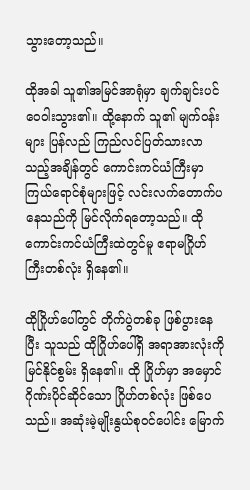သွားတော့သည်။

ထိုအခါ သူ၏အမြင်အာရုံမှာ ချက်ချင်းပင် ဝေဝါးသွား၏။ ထို့နောက် သူ၏ မျက်ဝန်းများ ပြန်လည် ကြည်လင်ပြတ်သားလာသည့်အချိန်တွင် ကောင်းကင်ယံကြီးမှာ ကြယ်ရောင်စုံများဖြင့် လင်းလက်တောက်ပနေသည်ကို မြင်လိုက်ရတော့သည်။ ထို ကောင်းကင်ယံကြီးထဲတွင်မူ ဧရာမဂြိုဟ်ကြီးတစ်လုံး ရှိနေ၏။

ထိုဂြိုဟ်ပေါ်တွင် တိုက်ပွဲတစ်ခု ဖြစ်ပွားနေပြီး သူသည် ထိုဂြိုဟ်ပေါ်ရှိ အရာအားလုံးကို မြင်နိုင်စွမ်း ရှိနေ၏။ ထို ဂြိုဟ်မှာ အမှောင်ဂိုဏ်းပိုင်ဆိုင်သော ဂြိုဟ်တစ်လုံး ဖြစ်ပေသည်။ အဆုံးမဲ့မျိုးနွယ်စုဝင်ပေါင်း မြောက်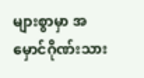များစွာမှာ အမှောင်ဂိုဏ်းသား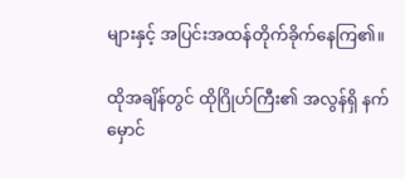များနှင့် အပြင်းအထန်တိုက်ခိုက်နေကြ၏။

ထိုအချိန်တွင် ထိုဂြိုဟ်ကြီး၏ အလွန်ရှိ နက်မှောင်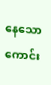နေသော ကောင်း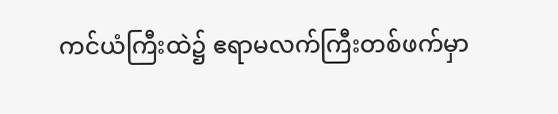ကင်ယံကြီးထဲ၌ ဧရာမလက်ကြီးတစ်ဖက်မှာ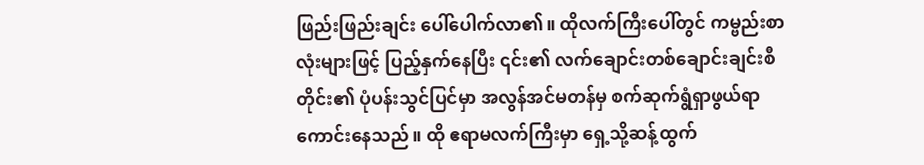ဖြည်းဖြည်းချင်း ပေါ်ပေါက်လာ၏။ ထိုလက်ကြီးပေါ်တွင် ကမ္ဗည်းစာလုံးများဖြင့် ပြည့်နှက်နေပြီး ၎င်း၏ လက်ချောင်းတစ်ချောင်းချင်းစီတိုင်း၏ ပုံပန်းသွင်ပြင်မှာ အလွန်အင်မတန်မှ စက်ဆုက်ရွံရှာဖွယ်ရာ ကောင်းနေသည်။ ထို ဧရာမလက်ကြီးမှာ ရှေ့သို့ဆန့်ထွက်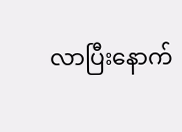လာပြီးနောက်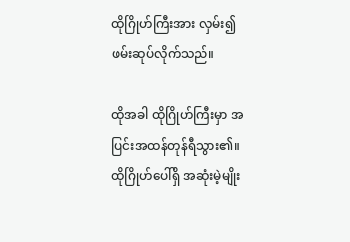ထိုဂြိုဟ်ကြီးအား လှမ်း၍ဖမ်းဆုပ်လိုက်သည်။

ထိုအခါ ထိုဂြိုဟ်ကြီးမှာ အပြင်းအထန်တုန်ရီသွား၏။ ထိုဂြိုဟ်ပေါ်ရှိ အဆုံးမဲ့မျိုး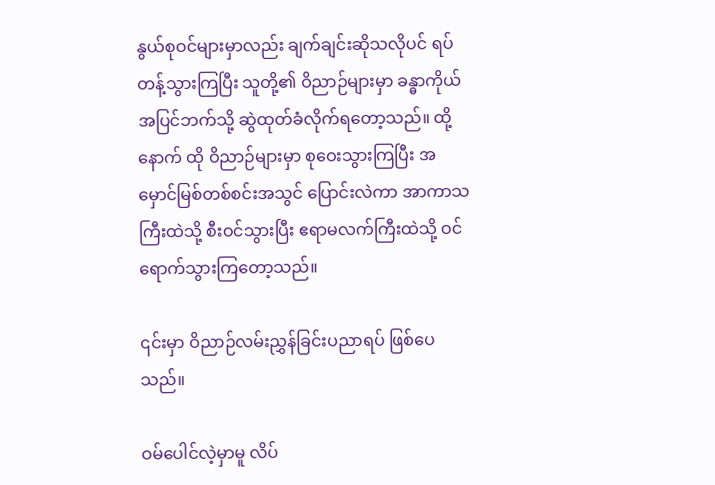နွယ်စုဝင်များမှာလည်း ချက်ချင်းဆိုသလိုပင် ရပ်တန့်သွားကြပြီး သူတို့၏ ဝိညာဉ်များမှာ ခန္ဓာကိုယ်အပြင်ဘက်သို့ ဆွဲထုတ်ခံလိုက်ရတော့သည်။ ထို့နောက် ထို ဝိညာဉ်များမှာ စုဝေးသွားကြပြီး အမှောင်မြစ်တစ်စင်းအသွင် ပြောင်းလဲကာ အာကာသကြီးထဲသို့ စီးဝင်သွားပြီး ဧရာမလက်ကြီးထဲသို့ ဝင်ရောက်သွားကြတော့သည်။

၎င်းမှာ ဝိညာဉ်လမ်းညွှန်ခြင်းပညာရပ် ဖြစ်ပေသည်။

ဝမ်ပေါင်လဲ့မှာမူ လိပ်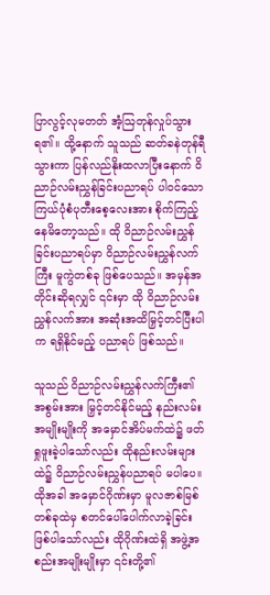ပြာလွင့်လုမတတ် အံ့ဩတုန်လှုပ်သွားရ၏။ ထို့နောက် သူသည် ဆတ်ခနဲတုန်ရီသွားကာ ပြန်လည်နိုးထလာပြီးနောက် ဝိညာဉ်လမ်းညွှန်ခြင်းပညာရပ် ပါဝင်သော ကြယ်ပုံစံပုတီးစေ့လေးအား စိုက်ကြည့်နေမိတော့သည်။ ထို ဝိညာဉ်လမ်းညွှန်ခြင်းပညာရပ်မှာ ဝိညာဉ်လမ်းညွှန်လက်ကြီး မူကွဲတစ်ခု ဖြစ်ပေသည်။ အမှန်အတိုင်းဆိုရလျှင် ၎င်းမှာ ထို ဝိညာဉ်လမ်းညွှန်လက်အား အဆုံးအထိမြှင့်တင်ပြီးပါက ရရှိနိုင်မည့် ပညာရပ် ဖြစ်သည်။

သူသည် ဝိညာဉ်လမ်းညွှန်လက်ကြီး၏ အစွမ်းအား မြှင့်တင်နိုင်မည့် နည်းလမ်းအမျိုးမျိုးကို အမှောင်အိပ်မက်ထဲ၌ ဖတ်ရှုဖူးခဲ့ပါသော်လည်း ထိုနည်းလမ်းများထဲ၌ ဝိညာဉ်လမ်းညွှန်ပညာရပ် မပါပေ။ ထိုအခါ အမှောင်ဂိုဏ်းမှာ မူလဇာစ်မြစ်တစ်ခုထဲမှ စတင်ပေါ်ပေါက်လာခဲ့ခြင်းဖြစ်ပါသော်လည်း ထိုဂိုဏ်းထဲရှိ အဖွဲ့အစည်းအမျိုးမျိုးမှာ ၎င်းတို့၏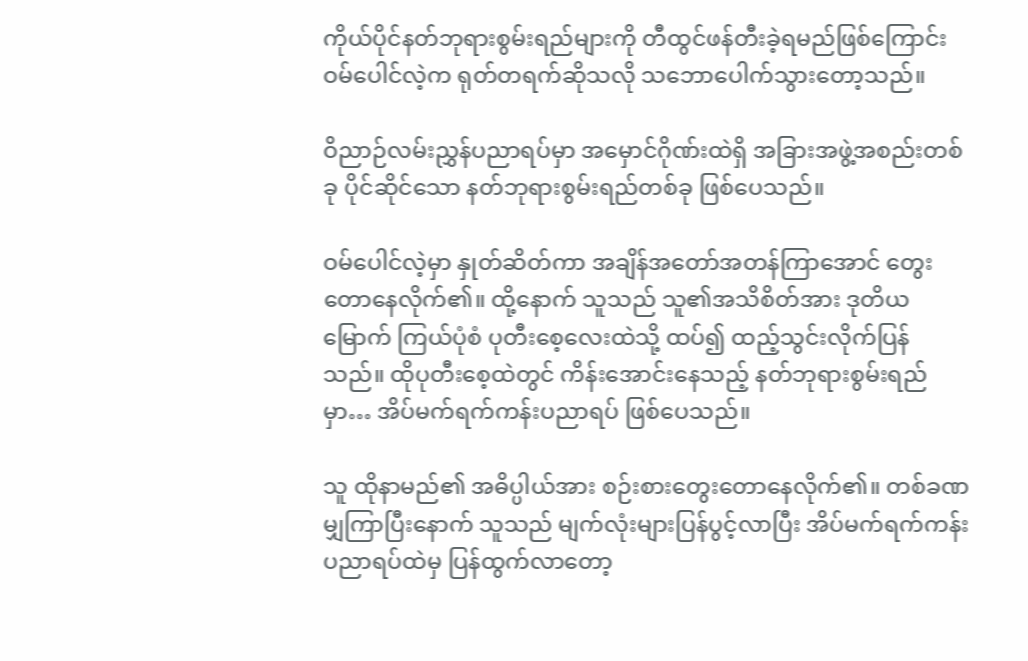ကိုယ်ပိုင်နတ်ဘုရားစွမ်းရည်များကို တီထွင်ဖန်တီးခဲ့ရမည်ဖြစ်ကြောင်း ဝမ်ပေါင်လဲ့က ရုတ်တရက်ဆိုသလို သဘောပေါက်သွားတော့သည်။

ဝိညာဉ်လမ်းညွှန်ပညာရပ်မှာ အမှောင်ဂိုဏ်းထဲရှိ အခြားအဖွဲ့အစည်းတစ်ခု ပိုင်ဆိုင်သော နတ်ဘုရားစွမ်းရည်တစ်ခု ဖြစ်ပေသည်။

ဝမ်ပေါင်လဲ့မှာ နှုတ်ဆိတ်ကာ အချိန်အတော်အတန်ကြာအောင် တွေးတောနေလိုက်၏။ ထို့နောက် သူသည် သူ၏အသိစိတ်အား ဒုတိယမြောက် ကြယ်ပုံစံ ပုတီးစေ့လေးထဲသို့ ထပ်၍ ထည့်သွင်းလိုက်ပြန်သည်။ ထိုပုတီးစေ့ထဲတွင် ကိန်းအောင်းနေသည့် နတ်ဘုရားစွမ်းရည်မှာ… အိပ်မက်ရက်ကန်းပညာရပ် ဖြစ်ပေသည်။

သူ ထိုနာမည်၏ အဓိပ္ပါယ်အား စဉ်းစားတွေးတောနေလိုက်၏။ တစ်ခဏမျှကြာပြီးနောက် သူသည် မျက်လုံးများပြန်ပွင့်လာပြီး အိပ်မက်ရက်ကန်း ပညာရပ်ထဲမှ ပြန်ထွက်လာတော့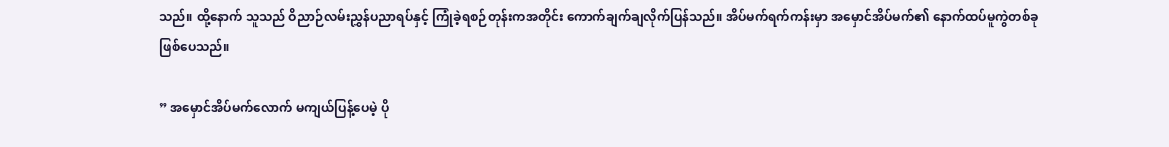သည်။ ထို့နောက် သူသည် ဝိညာဉ်လမ်းညွှန်ပညာရပ်နှင့် ကြုံခဲ့ရစဉ်တုန်းကအတိုင်း ကောက်ချက်ချလိုက်ပြန်သည်။ အိပ်မက်ရက်ကန်းမှာ အမှောင်အိပ်မက်၏ နောက်ထပ်မူကွဲတစ်ခု ဖြစ်ပေသည်။

” အမှောင်အိပ်မက်လောက် မကျယ်ပြန့်ပေမဲ့ ပို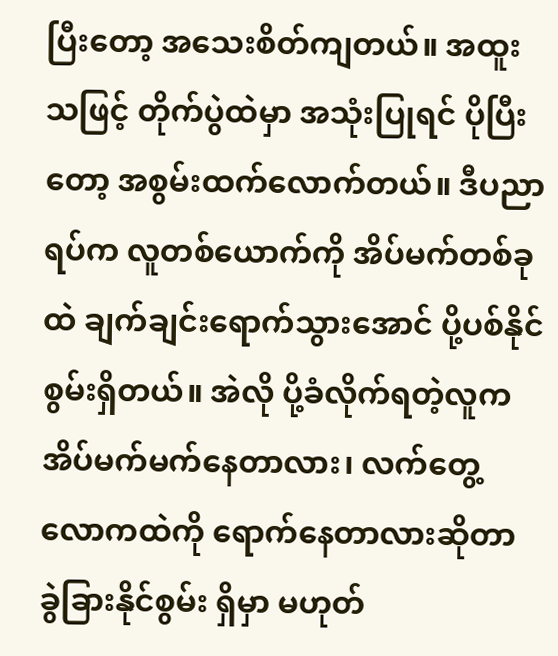ပြီးတော့ အသေးစိတ်ကျတယ်။ အထူးသဖြင့် တိုက်ပွဲထဲမှာ အသုံးပြုရင် ပိုပြီးတော့ အစွမ်းထက်လောက်တယ်။ ဒီပညာရပ်က လူတစ်ယောက်ကို အိပ်မက်တစ်ခုထဲ ချက်ချင်းရောက်သွားအောင် ပို့ပစ်နိုင်စွမ်းရှိတယ်။ အဲလို ပို့ခံလိုက်ရတဲ့လူက အိပ်မက်မက်နေတာလား၊ လက်တွေ့လောကထဲကို ရောက်နေတာလားဆိုတာ ခွဲခြားနိုင်စွမ်း ရှိမှာ မဟုတ်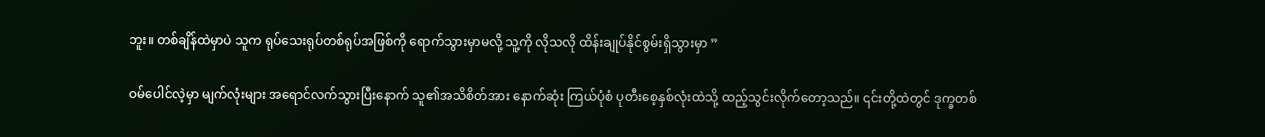ဘူး။ တစ်ချိန်ထဲမှာပဲ သူက ရုပ်သေးရုပ်တစ်ရုပ်အဖြစ်ကို ရောက်သွားမှာမလို့ သူ့ကို လိုသလို ထိန်းချုပ်နိုင်စွမ်းရှိသွားမှာ ”

ဝမ်ပေါင်လဲ့မှာ မျက်လုံးများ အရောင်လက်သွားပြီးနောက် သူ၏အသိစိတ်အား နောက်ဆုံး ကြယ်ပုံစံ ပုတီးစေ့နှစ်လုံးထဲသို့ ထည့်သွင်းလိုက်တော့သည်။ ၎င်းတို့ထဲတွင် ဒုက္ခတစ်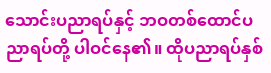သောင်းပညာရပ်နှင့် ဘဝတစ်ထောင်ပညာရပ်တို့ ပါဝင်နေ၏။ ထိုပညာရပ်နှစ်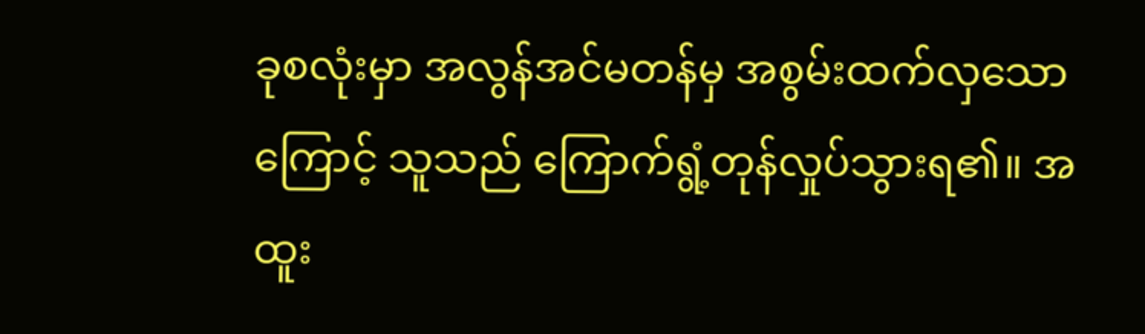ခုစလုံးမှာ အလွန်အင်မတန်မှ အစွမ်းထက်လှသောကြောင့် သူသည်‌ ကြောက်ရွံ့တုန်လှုပ်သွားရ၏။ အထူး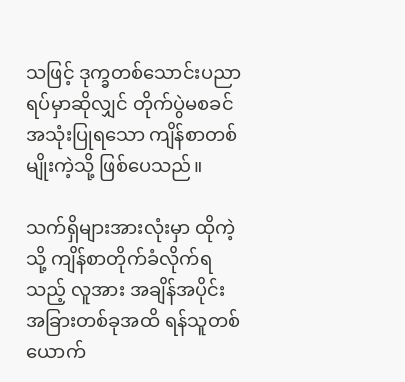သဖြင့် ဒုက္ခတစ်သောင်းပညာရပ်မှာဆိုလျှင် တိုက်ပွဲမစခင် အသုံးပြုရသော ကျိန်စာတစ်မျိုးကဲ့သို့ ဖြစ်ပေသည်။

သက်ရှိများအားလုံးမှာ ထိုကဲ့သို့ ကျိန်စာတိုက်ခံလိုက်ရသည့် လူအား အချိန်အပိုင်းအခြားတစ်ခုအထိ ရန်သူတစ်ယောက်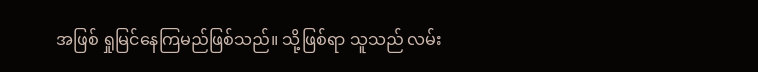အဖြစ် ရှုမြင်နေကြမည်ဖြစ်သည်။ သို့ဖြစ်ရာ သူသည် လမ်း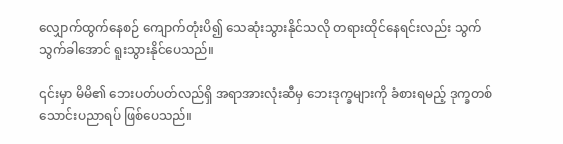လျှောက်ထွက်နေစဉ် ကျောက်တုံးပိ၍ သေဆုံးသွားနိုင်သလို တရားထိုင်နေရင်းလည်း သွက်သွက်ခါအောင် ရူးသွား‌နိုင်ပေသည်။

၎င်းမှာ မိမိ၏ ဘေးပတ်ပတ်လည်ရှိ အရာအားလုံးဆီမှ ဘေးဒုက္ခများကို ခံစားရမည့် ဒုက္ခတစ်သောင်းပညာရပ် ဖြစ်ပေသည်။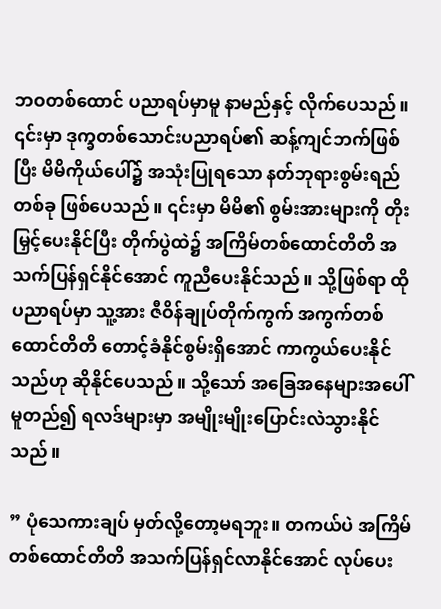ဘဝတစ်ထောင် ပညာရပ်မှာမူ နာမည်နှင့် လိုက်ပေသည်။ ၎င်းမှာ ဒုက္ခတစ်သောင်းပညာရပ်၏ ဆန့်ကျင်ဘက်ဖြစ်ပြီး မိမိကိုယ်ပေါ်၌ အသုံးပြုရသော နတ်ဘုရားစွမ်းရည်တစ်ခု ဖြစ်ပေသည်။ ၎င်းမှာ မိမိ၏ စွမ်းအားများကို တိုးမြှင့်ပေးနိုင်ပြီး တိုက်ပွဲထဲ၌ အကြိမ်တစ်ထောင်တိတိ အသက်ပြန်ရှင်နိုင်အောင် ကူညီပေးနိုင်သည်။ သို့ဖြစ်ရာ ထိုပညာရပ်မှာ သူ့အား ဇီဝိန်ချုပ်တိုက်ကွက် အကွက်တစ်ထောင်တိတိ တောင့်ခံနိုင်စွမ်းရှိအောင် ကာကွယ်ပေးနိုင်သည်ဟု ဆိုနိုင်ပေသည်။ သို့သော် အခြေအနေများအပေါ် မူတည်၍ ရလဒ်များမှာ အမျိုးမျိုးပြောင်းလဲသွားနိုင်သည်။

” ပုံသေကားချပ် မှတ်လို့တော့မရဘူး။ တကယ်ပဲ အကြိမ်တစ်ထောင်တိတိ အသက်ပြန်ရှင်လာနိုင်အောင် လုပ်ပေး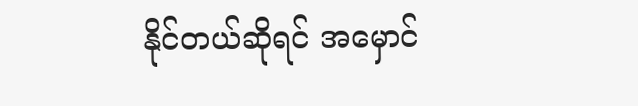နိုင်တယ်ဆိုရင် အမှောင်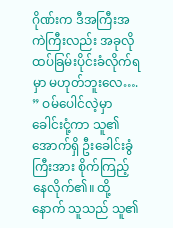ဂိုဏ်းက ဒီအကြီးအကဲကြီးလည်း အခုလို ထပ်ခြမ်းပိုင်းခံလိုက်ရမှာ မဟုတ်ဘူးလေ…. ” ဝမ်ပေါင်လဲ့မှာ ခေါင်းငုံ့ကာ သူ၏အောက်ရှိ ဦးခေါင်းခွံကြီးအား စိုက်ကြည့်နေလိုက်၏။ ထို့နောက် သူသည် သူ၏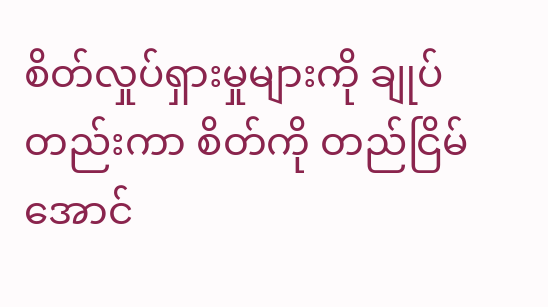စိတ်လှုပ်ရှားမှုများကို ချုပ်တည်းကာ စိတ်ကို တည်ငြိမ်အောင်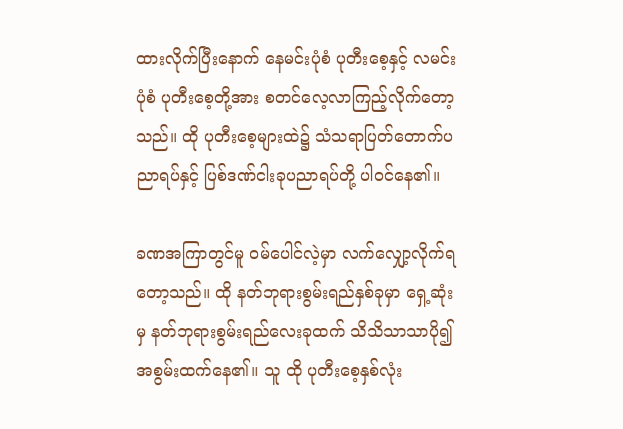ထားလိုက်ပြီးနောက် နေမင်းပုံစံ ပုတီးစေ့နှင့် လမင်းပုံစံ ပုတီးစေ့တို့အား စတင်လေ့လာကြည့်လိုက်တော့သည်။ ထို ပုတီးစေ့များထဲ၌ သံသရာပြတ်တောက်ပညာရပ်နှင့် ပြစ်ဒဏ်ငါးခုပညာရပ်တို့ ပါဝင်နေ၏။

ခဏအကြာတွင်မူ ဝမ်ပေါင်လဲ့မှာ လက်လျှော့လိုက်ရတော့သည်။ ထို နတ်ဘုရားစွမ်းရည်‌နှစ်ခုမှာ ရှေ့ဆုံးမှ နတ်ဘုရားစွမ်းရည်လေးခုထက် သိသိသာသာပို၍ အစွမ်းထက်နေ၏။ သူ ထို ပုတီးစေ့နှစ်လုံး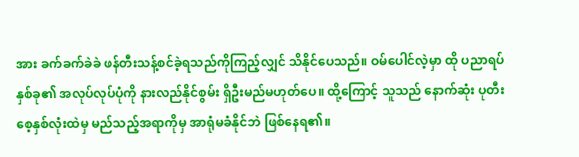အား ခက်ခက်ခဲခဲ ဖန်တီးသန့်စင်ခဲ့ရသည်ကိုကြည့်လျှင် သိနိုင်ပေသည်။ ဝမ်ပေါင်လဲ့မှာ ထို ပညာရပ်နှစ်ခု၏ အလုပ်လုပ်ပုံကို နားလည်နိုင်စွမ်း ရှိဦးမည်မဟုတ်ပေ။ ထို့ကြောင့် သူသည် နောက်ဆုံး ပုတီးစေ့နှစ်လုံးထဲမှ မည်သည့်အရာကိုမှ အာရုံမခံနိုင်ဘဲ ဖြစ်နေရ၏။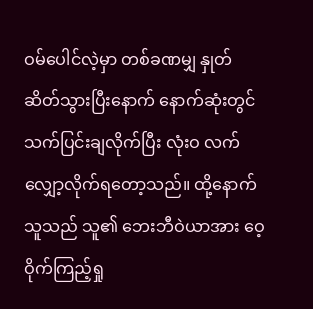ဝမ်ပေါင်လဲ့မှာ တစ်ခဏမျှ နှုတ်ဆိတ်သွားပြီးနောက် နောက်ဆုံးတွင် သက်ပြင်းချလိုက်ပြီး လုံးဝ လက်လျှော့လိုက်ရတော့သည်။ ထို့နောက် သူသည် သူ၏ ဘေးဘီဝဲယာအား ဝေ့ဝိုက်ကြည့်ရှု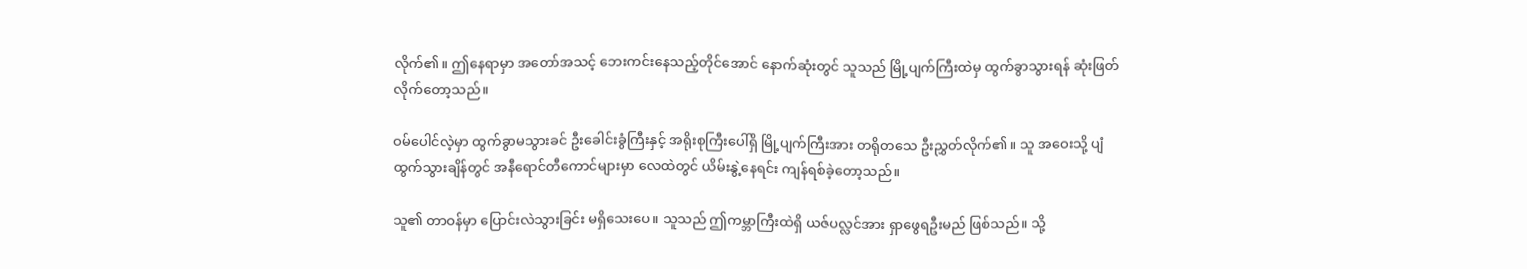လိုက်၏။ ဤနေရာမှာ အတော်အသင့် ဘေးကင်းနေသည့်တိုင်အောင် နောက်ဆုံးတွင် သူသည် မြို့ပျက်ကြီးထဲမှ ထွက်ခွာသွားရန် ဆုံးဖြတ်လိုက်တော့သည်။

ဝမ်ပေါင်လဲ့မှာ ထွက်ခွာမသွားခင် ဦးခေါင်းခွံကြီးနှင့် အရိုးစုကြီးပေါ်ရှိ မြို့ပျက်ကြီးအား တရို‌တသေ ဦးညွှတ်လိုက်၏။ သူ အဝေးသို့ ပျံထွက်သွားချိန်တွင် အနီရောင်တီကောင်များမှာ လေထဲတွင် ယိမ်းနွဲ့နေရင်း ကျန်ရစ်ခဲ့တော့သည်။

သူ၏ တာဝန်မှာ ပြောင်းလဲသွားခြင်း မရှိသေးပေ။ သူသည် ဤကမ္ဘာကြီးထဲရှိ ယဇ်ပလ္လင်အား ရှာဖွေရဦးမည် ဖြစ်သည်။ သို့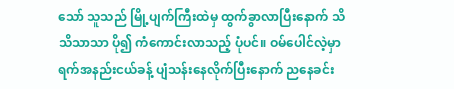သော် သူသည် မြို့ပျက်ကြီးထဲမှ ထွက်ခွာလာပြီးနောက် သိသိသာသာ ပို၍ ကံကောင်းလာသည့် ပုံပင်။ ဝမ်ပေါင်လဲ့မှာ ရက်အနည်းငယ်ခန့် ပျံသန်းနေလိုက်ပြီးနောက် ညနေခင်း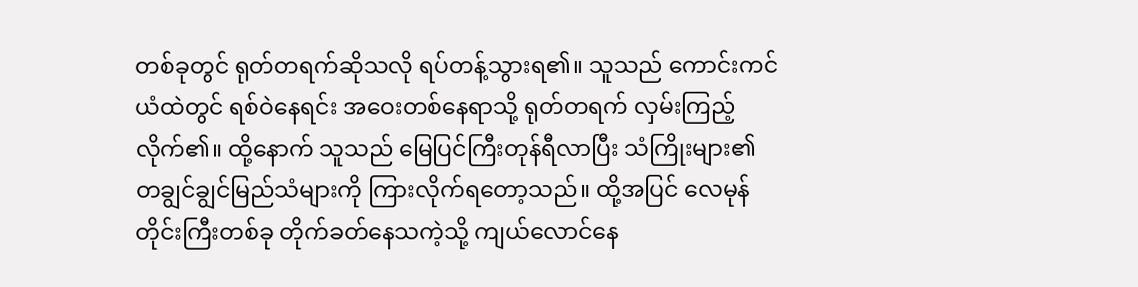တစ်ခုတွင် ရုတ်တရက်ဆိုသလို ရပ်တန့်သွားရ၏။ သူသည် ကောင်းကင်ယံထဲတွင် ရစ်ဝဲနေရင်း အဝေးတစ်နေရာသို့ ရုတ်တရက် လှမ်းကြည့်လိုက်၏။ ထို့နောက် သူသည် မြေပြင်ကြီးတုန်ရီလာပြီး သံကြိုးများ၏ တချွင်ချွင်မြည်သံများကို ကြားလိုက်ရတော့သည်။ ထို့အပြင် လေမုန်တိုင်းကြီးတစ်ခု တိုက်ခတ်နေသကဲ့သို့ ကျယ်လောင်နေ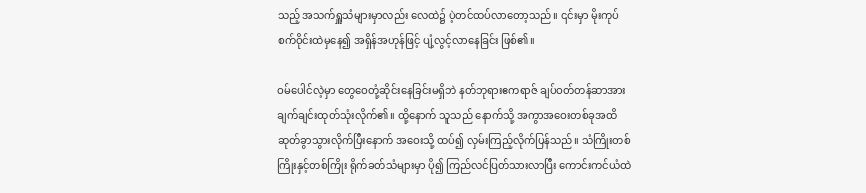သည့် အသက်ရှူသံများမှာလည်း လေထဲ၌ ပဲ့တင်ထပ်လာတော့သည်။ ၎င်းမှာ မိုးကုပ်စက်ဝိုင်းထဲမှနေ၍ အရှိန်အဟုန်ဖြင့် ပျံ့လွင့်‌လာနေခြင်း ဖြစ်၏။

ဝမ်ပေါင်လဲ့မှာ တွေဝေတုံ့ဆိုင်းနေခြင်းမရှိဘဲ နတ်ဘုရားဧကရာဇ် ချပ်ဝတ်တန်ဆာအား ချက်ချင်းထုတ်သုံးလိုက်၏။ ထို့နောက် သူသည် နောက်သို့ အကွာအဝေးတစ်ခုအထိ ဆုတ်ခွာသွားလိုက်ပြီးနောက် အဝေးသို့ ထပ်၍ လှမ်းကြည့်လိုက်ပြန်သည်။ သံကြိုးတစ်ကြိုးနှင့်တစ်ကြိုး ရိုက်ခတ်သံများမှာ ပို၍ ကြည်လင်ပြတ်သားလာပြီး ကောင်းကင်ယံထဲ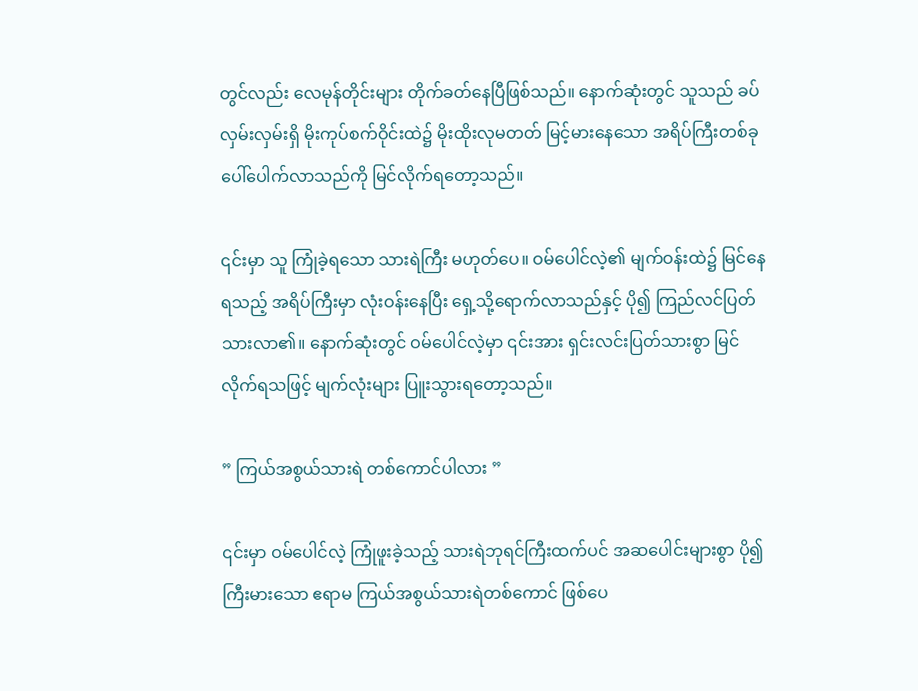တွင်လည်း လေမုန်တိုင်းများ တိုက်ခတ်နေပြီဖြစ်သည်။ နောက်ဆုံးတွင် သူသည် ခပ်လှမ်းလှမ်းရှိ မိုးကုပ်စက်ဝိုင်းထဲ၌ မိုးထိုးလုမတတ် မြင့်မားနေသော အရိပ်ကြီးတစ်ခု ပေါ်ပေါက်လာသည်ကို မြင်လိုက်ရတော့သည်။

၎င်းမှာ သူ ကြုံခဲ့ရသော သားရဲကြီး မဟုတ်ပေ။ ဝမ်ပေါင်လဲ့၏ မျက်ဝန်းထဲ၌ မြင်နေရသည့် အရိပ်ကြီးမှာ လုံးဝန်းနေပြီး ရှေ့သို့ရောက်လာသည်နှင့် ပို၍ ကြည်လင်ပြတ်သားလာ၏။ နောက်ဆုံးတွင် ဝမ်ပေါင်လဲ့မှာ ၎င်းအား ရှင်းလင်းပြတ်သားစွာ မြင်လိုက်ရသဖြင့် မျက်လုံးများ ပြူးသွားရတော့သည်။

” ကြယ်အစွယ်သားရဲ တစ်ကောင်ပါလား ”

၎င်းမှာ ဝမ်ပေါင်လဲ့ ကြုံဖူးခဲ့သည့် သားရဲဘုရင်ကြီးထက်ပင် အဆပေါင်းများစွာ ပို၍ ကြီးမားသော ဧရာမ ကြယ်အစွယ်သားရဲတစ်ကောင် ဖြစ်ပေ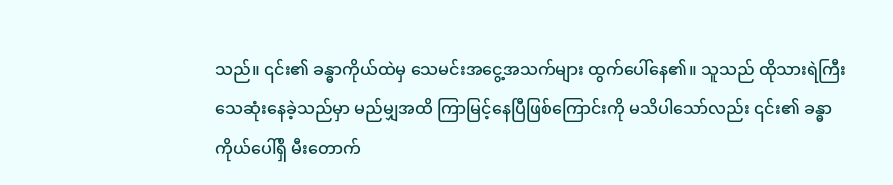သည်။ ၎င်း၏ ခန္ဓာကိုယ်ထဲမှ သေမင်းအငွေ့အသက်များ ထွက်ပေါ်နေ၏။ သူသည် ထိုသားရဲကြီး သေဆုံးနေခဲ့သည်မှာ မည်မျှအထိ ကြာမြင့်နေပြီဖြစ်ကြောင်းကို မသိပါသော်လည်း ၎င်း၏ ခန္ဓာကိုယ်ပေါ်ရှိ မီးတောက်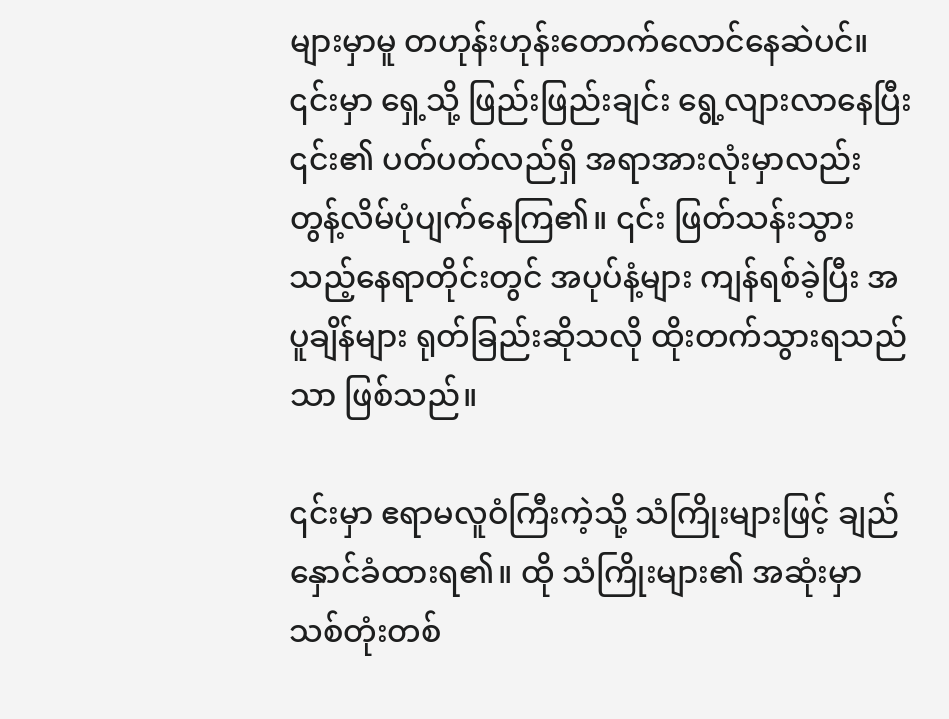များမှာမူ တဟုန်းဟုန်းတောက်လောင်နေဆဲပင်။ ၎င်းမှာ ရှေ့သို့ ဖြည်းဖြည်းချင်း ရွေ့လျားလာနေပြီး ၎င်း၏ ပတ်ပတ်လည်ရှိ အရာအားလုံးမှာလည်း တွန့်လိမ်ပုံပျက်နေကြ၏။ ၎င်း ဖြတ်သန်းသွားသည့်နေရာတိုင်းတွင် အပုပ်နံ့များ ကျန်ရစ်ခဲ့ပြီး အပူချိန်များ ရုတ်ခြည်းဆိုသလို ထိုးတက်သွားရသည်သာ ဖြစ်သည်။

၎င်းမှာ ဧရာမလူဝံကြီးကဲ့သို့ သံကြိုးများဖြင့် ချည်နှောင်ခံထားရ၏။ ထို သံကြိုးများ၏ အဆုံးမှာ သစ်တုံးတစ်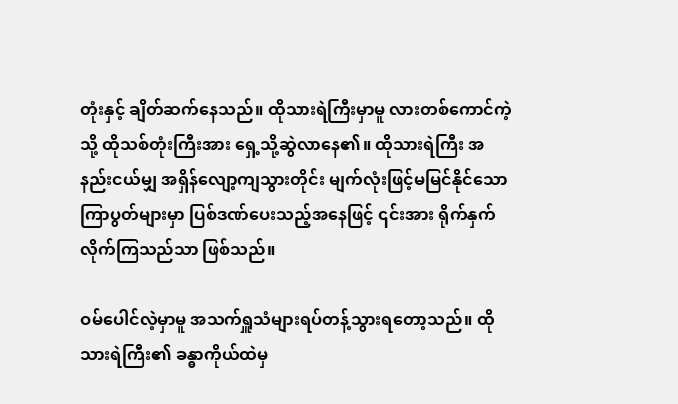တုံးနှင့် ချိတ်ဆက်နေသည်။ ထိုသားရဲကြီးမှာမူ လားတစ်ကောင်ကဲ့သို့ ထိုသစ်တုံးကြီးအား ရှေ့သို့ဆွဲလာနေ၏။ ထိုသားရဲကြီး အနည်းငယ်မျှ အရှိန်လျော့ကျသွားတိုင်း မျက်လုံးဖြင့်မမြင်နိုင်သော ကြာပွတ်များမှာ ပြစ်ဒဏ်ပေးသည့်အနေဖြင့် ၎င်းအား ရိုက်နှက်လိုက်ကြသည်သာ ဖြစ်သည်။

ဝမ်ပေါင်လဲ့မှာမူ အသက်ရှူသံများရပ်တန့်သွားရတော့သည်။ ထိုသားရဲကြီး၏ ခန္ဓာကိုယ်ထဲမှ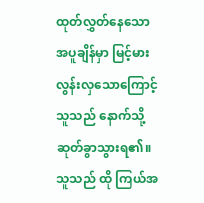ထုတ်လွှတ်နေသော အပူချိန်မှာ မြင့်မားလွန်းလှသောကြောင့် သူသည် နောက်သို့ဆုတ်ခွာသွားရ၏။ သူသည် ထို ကြယ်အ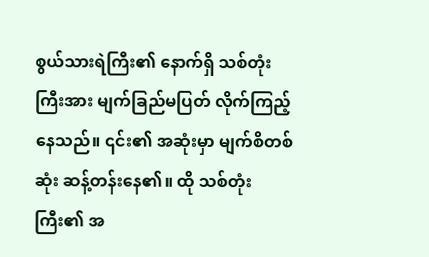စွယ်သားရဲကြီး၏ နောက်ရှိ သစ်တုံးကြီးအား မျက်ခြည်မပြတ် လိုက်ကြည့်နေသည်။ ၎င်း၏ အဆုံးမှာ မျက်စိတစ်ဆုံး ဆန့်တန်းနေ၏။ ထို သစ်တုံးကြီး၏ အ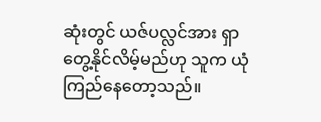ဆုံးတွင် ယဇ်ပလ္လင်အား ရှာတွေ့နိုင်လိမ့်မည်ဟု သူက ယုံကြည်နေတော့သည်။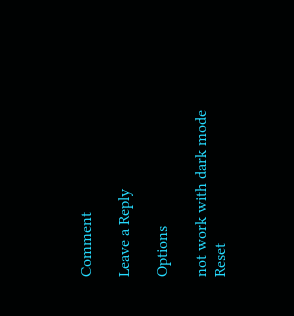Comment

Leave a Reply

Options

not work with dark mode
Reset